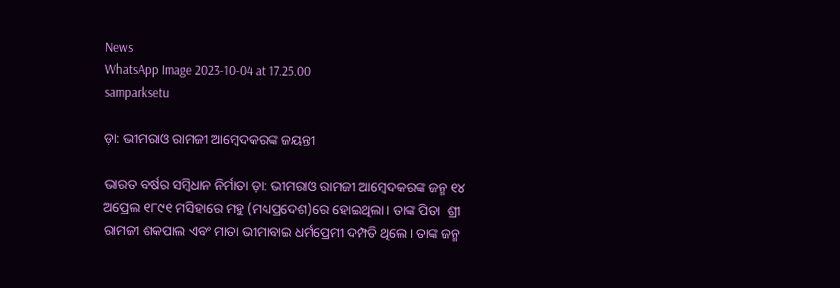News
WhatsApp Image 2023-10-04 at 17.25.00
samparksetu

ଡ଼ା: ଭୀମରାଓ ରାମଜୀ ଆମ୍ବେଦକରଙ୍କ ଜୟନ୍ତୀ

ଭାରତ ବର୍ଷର ସମ୍ବିଧାନ ନିର୍ମାତା ଡ଼ା: ଭୀମରାଓ ରାମଜୀ ଆମ୍ବେଦକରଙ୍କ ଜନ୍ମ ୧୪ ଅପ୍ରେଲ ୧୮୯୧ ମସିହାରେ ମହୁ (ମଧ୍ୟପ୍ରଦେଶ)ରେ ହୋଇଥିଲା। ତାଙ୍କ ପିତା  ଶ୍ରୀ ରାମଜୀ ଶକପାଲ ଏବଂ ମାତା ଭୀମାବାଇ ଧର୍ମପ୍ରେମୀ ଦମ୍ପତି ଥିଲେ। ତାଙ୍କ ଜନ୍ମ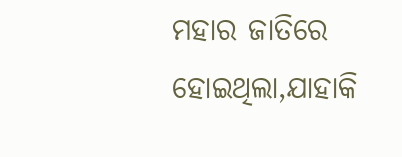ମହାର ଜାତିରେ ହୋଇଥିଲା,ଯାହାକି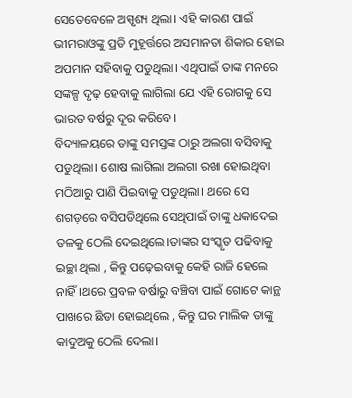ସେତେବେଳେ ଅସ୍ପୃଶ୍ୟ ଥିଲା। ଏହି କାରଣ ପାଇଁ ଭୀମରାଓଙ୍କୁ ପ୍ରତି ମୁହୂର୍ତ୍ତରେ ଅସମାନତା ଶିକାର ହୋଇ  ଅପମାନ ସହିବାକୁ ପଡୁଥିଲା। ଏଥିପାଇଁ ତାଙ୍କ ମନରେ ସଙ୍କଳ୍ପ ଦୃଢ଼ ହେବାକୁ ଲାଗିଲା ଯେ ଏହି ରୋଗକୁ ସେ ଭାରତ ବର୍ଷରୁ ଦୂର କରିବେ।
ବିଦ୍ୟାଳୟରେ ତାଙ୍କୁ ସମସ୍ତଙ୍କ ଠାରୁ ଅଲଗା ବସିବାକୁ ପଡୁଥିଲା। ଶୋଷ ଲାଗିଲା ଅଲଗା ରଖା ହୋଇଥିବା ମଠିଆରୁ ପାଣି ପିଇବାକୁ ପଡୁଥିଲା। ଥରେ ସେ ଶଗଡ଼ରେ ବସିପଡିଥିଲେ ସେଥିପାଇଁ ତାଙ୍କୁ ଧକାଦେଇ ତଳକୁ ଠେଲି ଦେଇଥିଲେ।ତାଙ୍କର ସଂସ୍କୃତ ପଢିବାକୁ ଇଚ୍ଛା ଥିଲା , କିନ୍ତୁ ପଢ଼େଇବାକୁ କେହି ରାଜି ହେଲେ ନାହିଁ।ଥରେ ପ୍ରବଳ ବର୍ଷାରୁ ବଞ୍ଚିବା ପାଇଁ ଗୋଟେ କାନ୍ଥ ପାଖରେ ଛିଡା ହୋଇଥିଲେ , କିନ୍ତୁ ଘର ମାଲିକ ତାଙ୍କୁ କାଦୁଅକୁ ଠେଲି ଦେଲା।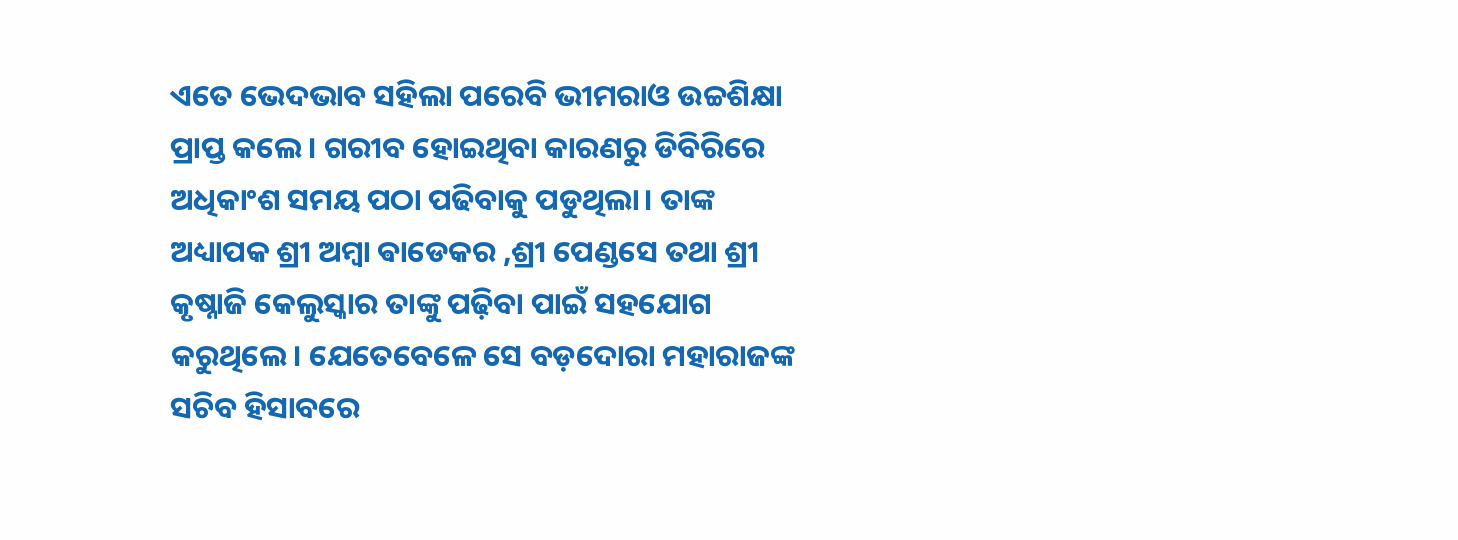ଏତେ ଭେଦଭାବ ସହିଲା ପରେବି ଭୀମରାଓ ଉଚ୍ଚଶିକ୍ଷା ପ୍ରାପ୍ତ କଲେ। ଗରୀବ ହୋଇଥିବା କାରଣରୁ ଡିବିରିରେ ଅଧିକାଂଶ ସମୟ ପଠା ପଢିବାକୁ ପଡୁଥିଲା। ତାଙ୍କ ଅଧ୍ୟାପକ ଶ୍ରୀ ଅମ୍ବା ଵାଡେକର ,ଶ୍ରୀ ପେଣ୍ଡସେ ତଥା ଶ୍ରୀ କୃଷ୍ନାଜି କେଲୁସ୍କାର ତାଙ୍କୁ ପଢ଼ିବା ପାଇଁ ସହଯୋଗ କରୁଥିଲେ। ଯେତେବେଳେ ସେ ବଡ଼ଦୋରା ମହାରାଜଙ୍କ ସଚିବ ହିସାବରେ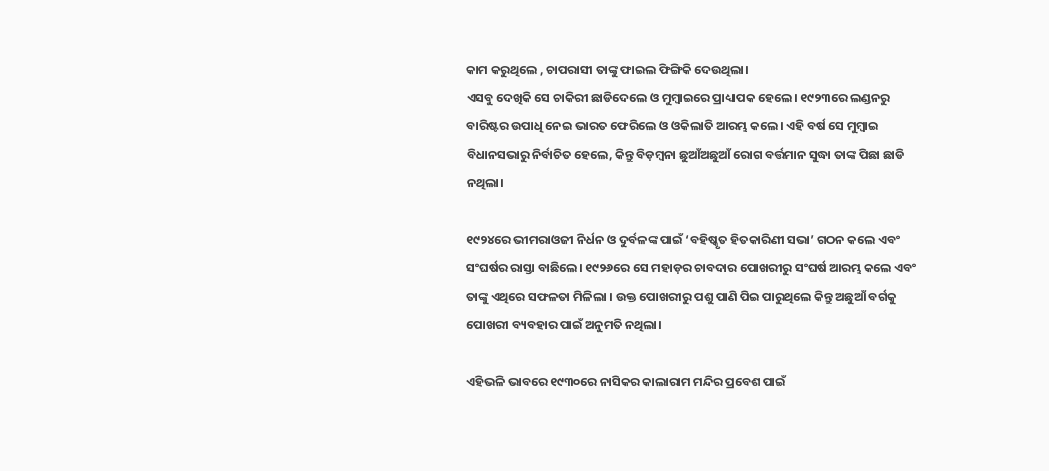କାମ କରୁଥିଲେ , ଚାପରାସୀ ତାଙ୍କୁ ଫାଇଲ ଫିଙ୍ଗିକି ଦେଉଥିଲା।
ଏସବୁ ଦେଖିକି ସେ ଚାକିରୀ ଛାଡିଦେଲେ ଓ ମୁମ୍ବାଇରେ ପ୍ରାଧ୍ୟାପକ ହେଲେ। ୧୯୨୩ରେ ଲଣ୍ଡନରୁ ବାରିଷ୍ଟର ଉପାଧି ନେଇ ଭାରତ ଫେରିଲେ ଓ ଓକିଲାତି ଆରମ୍ଭ କଲେ। ଏହି ବର୍ଷ ସେ ମୁମ୍ବାଇ ବିଧାନସଭାରୁ ନିର୍ବାଚିତ ହେଲେ, କିନ୍ତୁ ବିଡ଼ମ୍ବନା ଛୁଆଁଅଛୁଆଁ ରୋଗ ବର୍ତ୍ତମାନ ସୁଦ୍ଧା ତାଙ୍କ ପିଛା ଛାଡି ନଥିଲା।

୧୯୨୪ରେ ଭୀମରାଓଜୀ ନିର୍ଧନ ଓ ଦୁର୍ବଳଙ୍କ ପାଇଁ ‘ବହିଷ୍କୃତ ହିତକାରିଣୀ ସଭା’ ଗଠନ କଲେ ଏବଂ ସଂଘର୍ଷର ରାସ୍ତା ବାଛିଲେ। ୧୯୨୬ରେ ସେ ମହାଡ଼ର ଚାବଦାର ପୋଖରୀରୁ ସଂଘର୍ଷ ଆରମ୍ଭ କଲେ ଏବଂ ତାଙ୍କୁ ଏଥିରେ ସଫଳତା ମିଳିଲା । ଉକ୍ତ ପୋଖରୀରୁ ପଶୁ ପାଣି ପିଇ ପାରୁଥିଲେ କିନ୍ତୁ ଅଛୁଆଁ ବର୍ଗକୁ ପୋଖରୀ ବ୍ୟବହାର ପାଇଁ ଅନୁମତି ନଥିଲା।

ଏହିଭଳି ଭାବରେ ୧୯୩୦ରେ ନାସିକର କାଲାରାମ ମନ୍ଦିର ପ୍ରବେଶ ପାଇଁ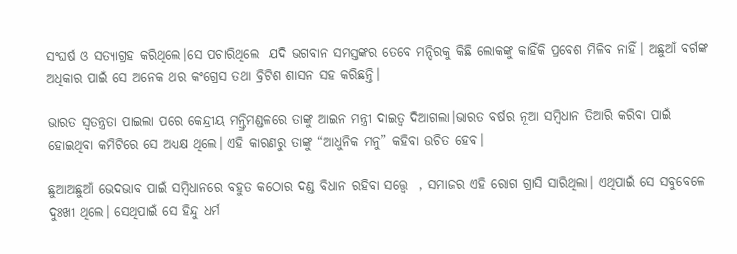ସଂଘର୍ଷ ଓ ସତ୍ୟାଗ୍ରହ କରିଥିଲେ।ସେ ପଚାରିଥିଲେ  ଯଦି ଭଗବାନ ସମସ୍ତଙ୍କର ତେବେ ମନ୍ଦିରକୁ କିଛି ଲୋକଙ୍କୁ କାହିଁକି ପ୍ରବେଶ ମିଳିବ ନାହିଁ। ଅଛୁଆଁ ବର୍ଗଙ୍କ ଅଧିକାର ପାଇଁ ସେ ଅନେକ ଥର କଂଗ୍ରେସ ତଥା ବ୍ରିଟିଶ ଶାସନ ସହ କରିଛନ୍ତି।

ଭାରତ ସ୍ୱତନ୍ତ୍ରତା ପାଇଲା ପରେ କେନ୍ଦ୍ରୀୟ ମନ୍ତ୍ରିମଣ୍ଡଳରେ ତାଙ୍କୁ ଆଇନ ମନ୍ତ୍ରୀ ଦାଇତ୍ୱ ଦିଆଗଲା।ଭାରତ ବର୍ଷର ନୂଆ ସମ୍ବିଧାନ ତିଆରି କରିବା ପାଇଁ ହୋଇଥିବା କମିଟିରେ ସେ ଅଧ୍ୟକ୍ଷ ଥିଲେ। ଏହି କାରଣରୁ ତାଙ୍କୁ “ଆଧୁନିକ ମନୁ” କହିବା ଉଚିତ ହେବ।

ଛୁଆଅଛୁଆଁ ଭେଦଭାବ ପାଇଁ ସମ୍ବିଧାନରେ ବହୁତ କଠୋର ଦଣ୍ଡ ବିଧାନ ରହିବା ସତ୍ତ୍ୱେ  , ସମାଜର ଏହି ରୋଗ ଗ୍ରାସି ସାରିଥିଲା। ଏଥିପାଇଁ ସେ ସବୁବେଳେ ଦୁଃଖୀ ଥିଲେ। ସେଥିପାଇଁ ସେ ହିନ୍ଦୁ ଧର୍ମ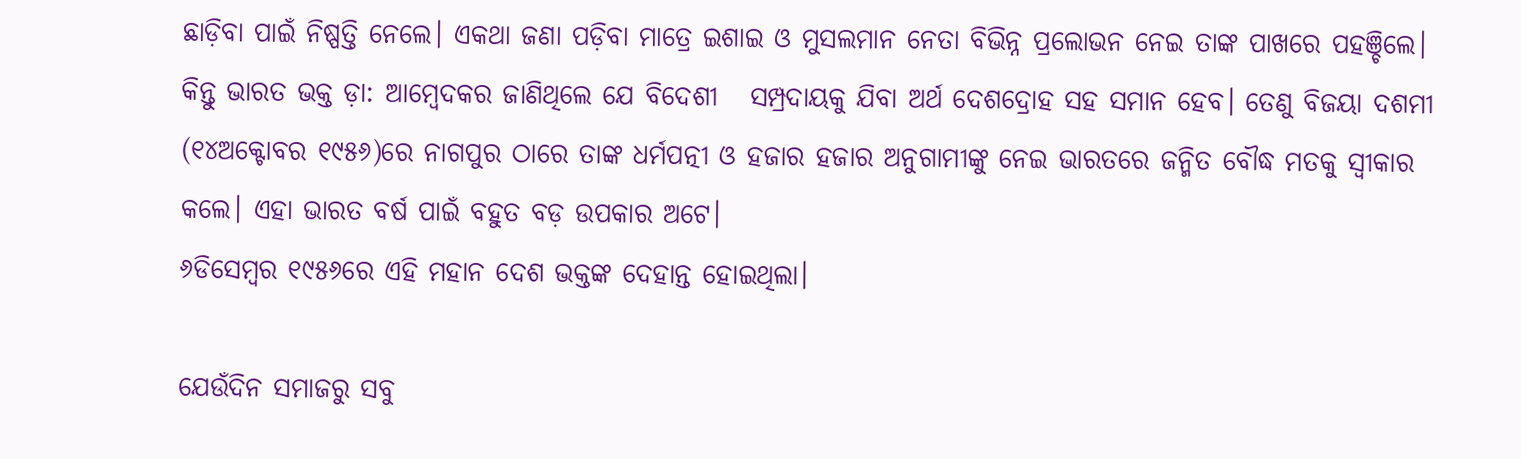ଛାଡ଼ିବା ପାଇଁ ନିଷ୍ପତ୍ତି ନେଲେ। ଏକଥା ଜଣା ପଡ଼ିବା ମାତ୍ରେ ଇଶାଇ ଓ ମୁସଲମାନ ନେତା ବିଭିନ୍ନ ପ୍ରଲୋଭନ ନେଇ ତାଙ୍କ ପାଖରେ ପହଞ୍ଚିଲେ। କିନ୍ତୁ ଭାରତ ଭକ୍ତ ଡ଼ା: ଆମ୍ବେଦକର ଜାଣିଥିଲେ ଯେ ବିଦେଶୀ   ସମ୍ପ୍ରଦାୟକୁ ଯିବା ଅର୍ଥ ଦେଶଦ୍ରୋହ ସହ ସମାନ ହେବ। ତେଣୁ ବିଜୟା ଦଶମୀ (୧୪ଅକ୍ଟୋବର ୧୯୫୬)ରେ ନାଗପୁର ଠାରେ ତାଙ୍କ ଧର୍ମପତ୍ନୀ ଓ ହଜାର ହଜାର ଅନୁଗାମୀଙ୍କୁ ନେଇ ଭାରତରେ ଜନ୍ମିତ ବୌଦ୍ଧ ମତକୁ ସ୍ୱୀକାର କଲେ। ଏହା ଭାରତ ବର୍ଷ ପାଇଁ ବହୁତ ବଡ଼ ଉପକାର ଅଟେ।
୬ଡିସେମ୍ବର ୧୯୫୬ରେ ଏହି ମହାନ ଦେଶ ଭକ୍ତଙ୍କ ଦେହାନ୍ତ ହୋଇଥିଲା।

ଯେଉଁଦିନ ସମାଜରୁ ସବୁ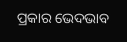ପ୍ରକାର ଭେଦଭାବ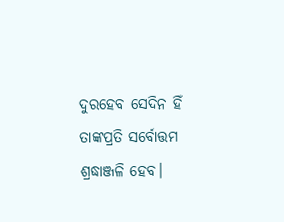ଦୁରହେବ ସେଦିନ ହିଁ ତାଙ୍କପ୍ରତି ସର୍ବୋତ୍ତମ ଶ୍ରଦ୍ଧାଞ୍ଜଳି ହେବ।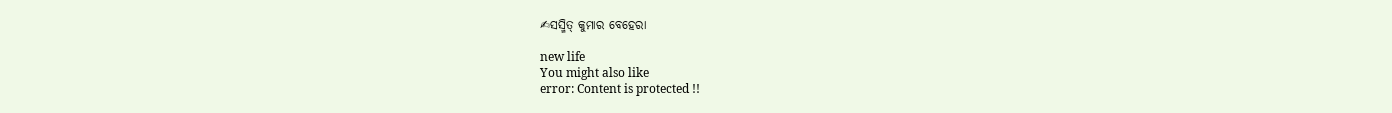✍ସସ୍ମିତ୍ କୁମାର ବେହେରା

new life
You might also like
error: Content is protected !!